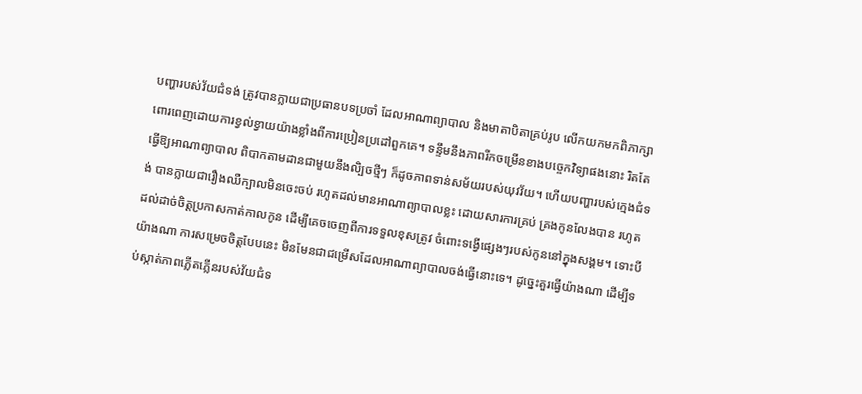បញ្ហារបស់វ័យជំទង់ ត្រូវបានក្លាយជាប្រធានបទប្រចាំ ដែលអាណាព្យាបាល និងមាតាបិតាគ្រប់រូប លើកយកមកពិភាក្សាពោរពេញដោយការខ្វល់ខ្វាយយ៉ាងខ្លាំងពីការប្រៀនប្រដៅពួកគេ។ ទន្ទឹមនឹងភាពរីកចម្រើនខាងបច្ចេកវិទ្យាផងនោះ រិតតែធ្វើឱ្យអាណាព្យាបាល ពិបាកតាមដានជាមួយនឹងលិ្បចថ្មីៗ ក៏ដូចភាពទាន់សម័យរបស់យុវវ័យ។ ហើយបញ្ហារបស់ក្មេងជំទង់ បានក្លាយជារឿងឈឺក្បាលមិនចេះចប់ រហូតដល់មានអាណាព្យាបាលខ្លះ ដោយសារការគ្រប់ គ្រងកូនលែងបាន រហូតដល់ដាច់ចិត្ដប្រកាសកាត់កាលកូន ដើម្បីគេចចេញពីការទទួលខុសត្រូវ ចំពោះទង្វើផ្សេងៗរបស់កូននៅក្នុងសង្គម។ ទោះបីយ៉ាងណា ការសម្រេចចិត្ដបែបនេះ មិនមែនជាជម្រើសដែលអាណាព្យាបាលចង់ធ្វើនោះទេ។ ដូច្នេះគួរធ្វើយ៉ាងណា ដើម្បីទប់ស្កាត់ភាពភ្លើតភ្លើនរបស់វ័យជំទ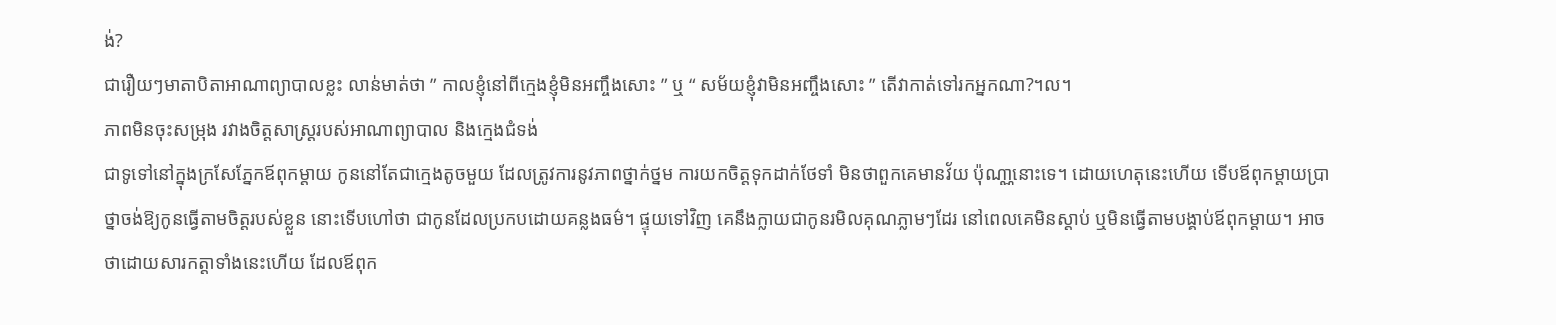ង់?
ជារឿយៗមាតាបិតាអាណាព្យាបាលខ្លះ លាន់មាត់ថា ” កាលខ្ញុំនៅពីក្មេងខ្ញុំមិនអញ្ចឹងសោះ ” ឬ “ សម័យខ្ញុំវាមិនអញ្ចឹងសោះ ” តើវាកាត់ទៅរកអ្នកណា?។ល។
ភាពមិនចុះសម្រុង រវាងចិត្ដសាស្ដ្ររបស់អាណាព្យាបាល និងក្មេងជំទង់
ជាទូទៅនៅក្នុងក្រសែភ្នែកឪពុកម្ដាយ កូននៅតែជាក្មេងតូចមួយ ដែលត្រូវការនូវភាពថ្នាក់ថ្នម ការយកចិត្ដទុកដាក់ថែទាំ មិនថាពួកគេមានវ័យ ប៉ុណា្ណនោះទេ។ ដោយហេតុនេះហើយ ទើបឪពុកម្ដាយប្រាថ្នាចង់ឱ្យកូនធ្វើតាមចិត្ដរបស់ខ្លួន នោះទើបហៅថា ជាកូនដែលប្រកបដោយគន្លងធម៌។ ផ្ទុយទៅវិញ គេនឹងក្លាយជាកូនរមិលគុណភ្លាមៗដែរ នៅពេលគេមិនស្ដាប់ ឬមិនធ្វើតាមបង្គាប់ឪពុកម្ដាយ។ អាចថាដោយសារកត្ដាទាំងនេះហើយ ដែលឪពុក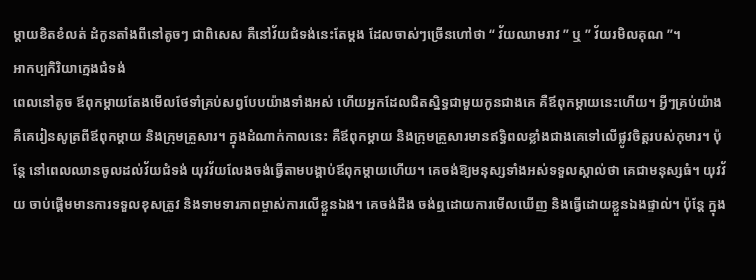ម្ដាយខិតខំលត់ ដំកូនតាំងពីនៅតូចៗ ជាពិសេស គឺនៅវ័យជំទង់នេះតែម្ដង ដែលចាស់ៗច្រើនហៅថា “ វ័យឈាមរាវ ” ឬ ” វ័យរមិលគុណ ”។
អាកប្បកិរិយាក្មេងជំទង់
ពេលនៅតូច ឪពុកម្ដាយតែងមើលថែទាំគ្រប់សព្វបែបយ៉ាងទាំងអស់ ហើយអ្នកដែលជិតស្និទ្ធជាមួយកូនជាងគេ គឺឪពុកម្ដាយនេះហើយ។ អ្វីៗគ្រប់យ៉ាង គឺគេរៀនសូត្រពីឪពុកម្ដាយ និងក្រុមគ្រួសារ។ ក្នុងដំណាក់កាលនេះ គឺឪពុកម្ដាយ និងក្រុមគ្រួសារមានឥទ្ធិពលខ្លាំងជាងគេទៅលើផ្លូវចិត្ដរបស់កុមារ។ ប៉ុន្ដែ នៅពេលឈានចូលដល់វ័យជំទង់ យុវវ័យលែងចង់ធ្វើតាមបង្គាប់ឪពុកម្ដាយហើយ។ គេចង់ឱ្យមនុស្សទាំងអស់ទទួលស្គាល់ថា គេជាមនុស្សធំ។ យុវវ័យ ចាប់ផ្ដើមមានការទទួលខុសត្រូវ និងទាមទារភាពម្ចាស់ការលើខ្លួនឯង។ គេចង់ដឹង ចង់ឮដោយការមើលឃើញ និងធ្វើដោយខ្លួនឯងផ្ទាល់។ ប៉ុន្ដែ ក្នុង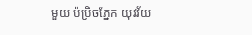មួយ ប៉ប្រិចភ្នែក យុវវ័យ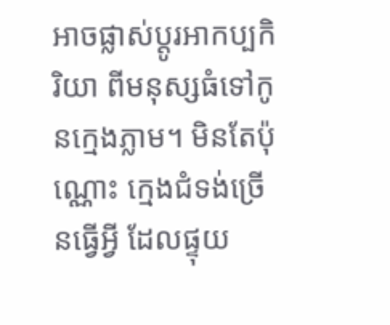អាចផ្លាស់ប្ដូរអាកប្បកិរិយា ពីមនុស្សធំទៅកូនក្មេងភ្លាម។ មិនតែប៉ុណ្ណោះ ក្មេងជំទង់ច្រើនធ្វើអ្វី ដែលផ្ទុយ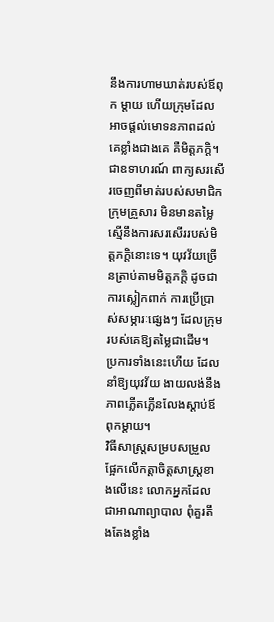នឹងការហាមឃាត់របស់ឪពុក ម្ដាយ ហើយក្រុមដែលអាចផ្ដល់មោទនភាពដល់គេខ្លាំងជាងគេ គឺមិត្ដភក្ដិ។ ជាឧទាហរណ៍ ពាក្យសរសើរចេញពីមាត់របស់សមាជិកក្រុមគ្រួសារ មិនមានតម្លៃ ស្មើនឹងការសរសើររបស់មិត្ដភក្ដិនោះទេ។ យុវវ័យច្រើនត្រាប់តាមមិត្ដភក្ដិ ដូចជាការស្លៀកពាក់ ការប្រើប្រាស់សម្ភារៈផ្សេងៗ ដែលក្រុមរបស់គេឱ្យតម្លៃជាដើម។ ប្រការទាំងនេះហើយ ដែលនាំឱ្យយុវវ័យ ងាយលង់នឹងភាពភ្លើតភ្លើនលែងស្ដាប់ឪពុកម្ដាយ។
វិធីសាស្ដ្រសម្របសម្រួល
ផ្អែកលើកត្ដាចិត្ដសាស្ដ្រខាងលើនេះ លោកអ្នកដែលជាអាណាព្យាបាល ពុំគួរតឹងតែងខ្លាំង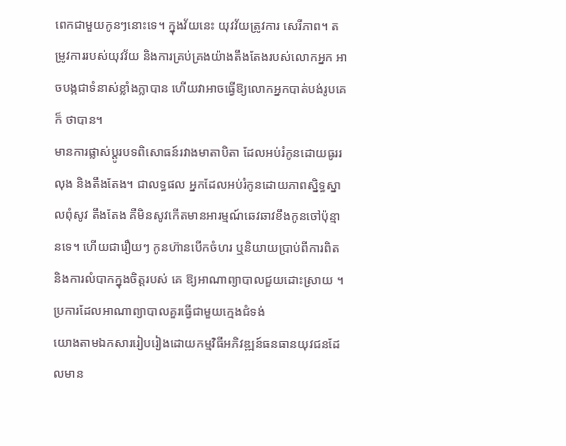ពេកជាមួយកូនៗនោះទេ។ ក្នុងវ័យនេះ យុវវ័យត្រូវការ សេរីភាព។ តម្រូវការរបស់យុវវ័យ និងការគ្រប់គ្រងយ៉ាងតឹងតែងរបស់លោកអ្នក អាចបង្កជាទំនាស់ខ្លាំងក្លាបាន ហើយវាអាចធ្វើឱ្យលោកអ្នកបាត់បង់រូបគេក៏ ថាបាន។
មានការផ្លាស់ប្ដូរបទពិសោធន៍រវាងមាតាបិតា ដែលអប់រំកូនដោយធូររលុង និងតឹងតែង។ ជាលទ្ធផល អ្នកដែលអប់រំកូនដោយភាពស្និទ្ធស្នាលពុំសូវ តឹងតែង គឺមិនសូវកើតមានអារម្មណ៍ឆេវឆាវខឹងកូនចៅប៉ុន្មានទេ។ ហើយជារឿយៗ កូនហ៊ានបើកចំហរ ឬនិយាយប្រាប់ពីការពិត និងការលំបាកក្នុងចិត្ដរបស់ គេ ឱ្យអាណាព្យាបាលជួយដោះស្រាយ ។
ប្រការដែលអាណាព្យាបាលគួរធ្វើជាមួយក្មេងជំទង់
យោងតាមឯកសាររៀបរៀងដោយកម្មវិធីអភិវឌ្ឍន៍ធនធានយុវជនដែលមាន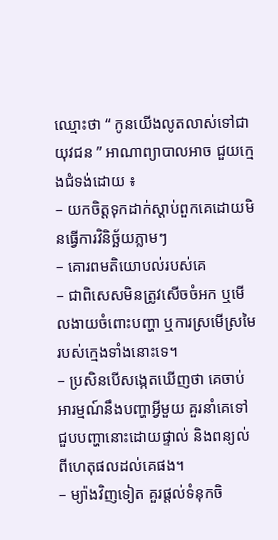ឈ្មោះថា “ កូនយើងលូតលាស់ទៅជាយុវជន ” អាណាព្យាបាលអាច ជួយក្មេងជំទង់ដោយ ៖
– យកចិត្ដទុកដាក់ស្ដាប់ពួកគេដោយមិនធ្វើការវិនិច្ឆ័យភ្លាមៗ
– គោរពមតិយោបល់របស់គេ
– ជាពិសេសមិនត្រូវសើចចំអក ឬមើលងាយចំពោះបញ្ហា ឬការស្រមើស្រមៃរបស់ក្មេងទាំងនោះទេ។
– ប្រសិនបើសង្កេតឃើញថា គេចាប់អារម្មណ៍នឹងបញ្ហាអ្វីមួយ គួរនាំគេទៅជួបបញ្ហានោះដោយផ្ទាល់ និងពន្យល់ពីហេតុផលដល់គេផង។
– ម្យ៉ាងវិញទៀត គួរផ្ដល់ទំនុកចិ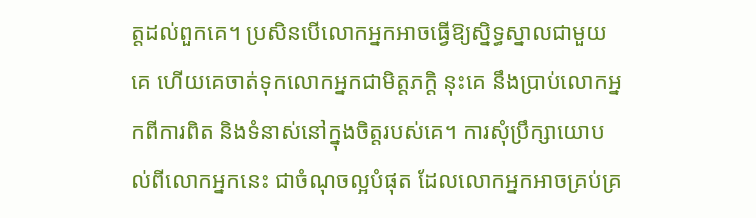ត្ដដល់ពួកគេ។ ប្រសិនបើលោកអ្នកអាចធ្វើឱ្យស្និទ្ធស្នាលជាមួយគេ ហើយគេចាត់ទុកលោកអ្នកជាមិត្ដភក្ដិ នុះគេ នឹងប្រាប់លោកអ្នកពីការពិត និងទំនាស់នៅក្នុងចិត្ដរបស់គេ។ ការសុំប្រឹក្សាយោបល់ពីលោកអ្នកនេះ ជាចំណុចល្អបំផុត ដែលលោកអ្នកអាចគ្រប់គ្រ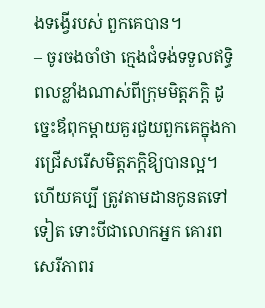ងទង្វើរបស់ ពួកគេបាន។
– ចូរចងចាំថា ក្មេងជំទង់ទទួលឥទ្ធិពលខ្លាំងណាស់ពីក្រុមមិត្ដភក្ដិ ដូច្នេះឪពុកម្ដាយគួរជួយពួកគេក្នុងការជ្រើសរើសមិត្ដភក្ដិឱ្យបានល្អ។ ហើយគប្បី ត្រូវតាមដានកូនតទៅទៀត ទោះបីជាលោកអ្នក គោរពសេរីភាពរ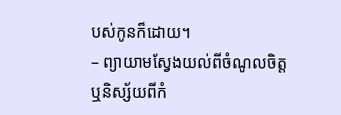បស់កូនក៏ដោយ។
– ព្យាយាមស្វែងយល់ពីចំណូលចិត្ដ ឬនិស្ស័យពីកំ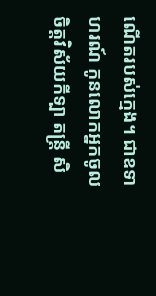ណើតរបស់ក្មេង។ ជាឧទាហរណ៍ កូនលោកអ្នកចូលចិត្ដវិស័យកីទ្បា តន្ដ្រី សិ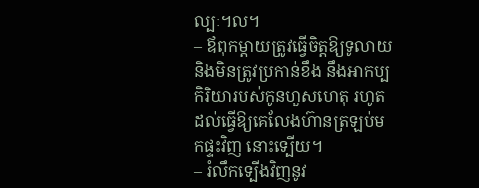ល្បៈ។ល។
– ឪពុកម្ដាយត្រូវធ្វើចិត្ដឱ្យទូលាយ និងមិនត្រូវប្រកាន់ខឹង នឹងអាកប្បកិរិយារបស់កូនហួសហេតុ រហូតដល់ធ្វើឱ្យគេលែងហ៊ានត្រឡប់មកផ្ទះវិញ នោះទ្បើយ។
– រំលឹកទ្បើងវិញនូវ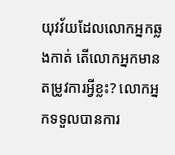យុវវ័យដែលលោកអ្នកឆ្លងកាត់ តើលោកអ្នកមានតម្រូវការអ្វីខ្លះ? លោកអ្នកទទួលបានការ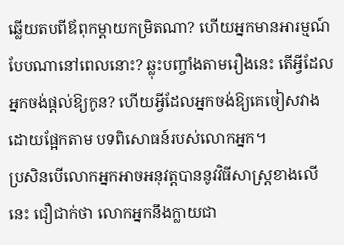ឆ្លើយតបពីឪពុកម្ដាយកម្រិតណា? ហើយអ្នកមានអារម្មណ៍បែបណានៅពេលនោះ? ឆ្លុះបញ្ចាំងតាមរឿងនេះ តើអ្វីដែលអ្នកចង់ផ្ដល់ឱ្យកូន? ហើយអ្វីដែលអ្នកចង់ឱ្យគេចៀសវាង ដោយផ្អែកតាម បទពិសោធន៍របស់លោកអ្នក។
ប្រសិនបើលោកអ្នកអាចអនុវត្ដបាននូវវិធីសាស្ដ្រខាងលើនេះ ជឿជាក់ថា លោកអ្នកនឹងក្លាយជា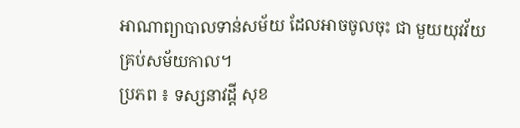អាណាព្យាបាលទាន់សម័យ ដែលអាចចូលចុះ ជា មួយយុវវ័យគ្រប់សម័យកាល។
ប្រភព ៖ ទស្សនាវដ្តី សុខ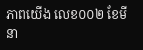ភាពយើង លេខ០០២ ខែមីនា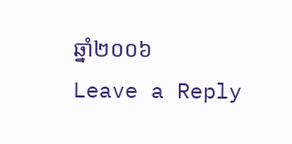ឆ្នាំ២០០៦
Leave a Reply